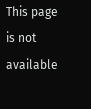This page is not available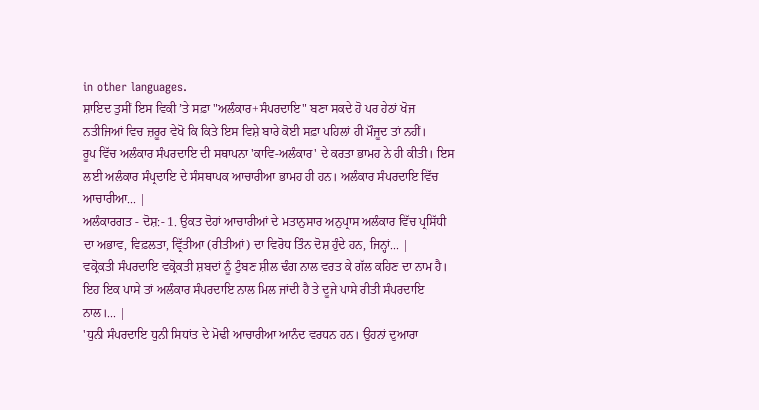in other languages.
ਸ਼ਾਇਦ ਤੁਸੀਂ ਇਸ ਵਿਕੀ ’ਤੇ ਸਫ਼ਾ "ਅਲੰਕਾਰ+ਸੰਪਰਦਾਇ" ਬਣਾ ਸਕਦੇ ਹੋ ਪਰ ਹੇਠਾਂ ਖੋਜ ਨਤੀਜਿਆਂ ਵਿਚ ਜ਼ਰੂਰ ਵੇਖੋ ਕਿ ਕਿਤੇ ਇਸ ਵਿਸ਼ੇ ਬਾਰੇ ਕੋਈ ਸਫ਼ਾ ਪਹਿਲਾਂ ਹੀ ਮੌਜੂਦ ਤਾਂ ਨਹੀਂ।
ਰੂਪ ਵਿੱਚ ਅਲੰਕਾਰ ਸੰਪਰਦਾਇ ਦੀ ਸਥਾਪਨਾ 'ਕਾਵਿ-ਅਲੰਕਾਰ' ਦੇ ਕਰਤਾ ਭਾਮਹ ਨੇ ਹੀ ਕੀਤੀ। ਇਸ ਲਈ ਅਲੰਕਾਰ ਸੰਪ੍ਰਦਾਇ ਦੇ ਸੰਸਥਾਪਕ ਆਚਾਰੀਆ ਭਾਮਹ ਹੀ ਹਨ। ਅਲੰਕਾਰ ਸੰਪਰਦਾਇ ਵਿੱਚ ਆਚਾਰੀਆ... |
ਅਲੰਕਾਰਗਤ - ਦੋਸ਼:- 1. ਉਕਤ ਦੋਹਾਂ ਆਚਾਰੀਆਂ ਦੇ ਮਤਾਨੁਸਾਰ ਅਨੁਪ੍ਰਾਸ ਅਲੰਕਾਰ ਵਿੱਚ ਪ੍ਰਸਿੱਧੀ ਦਾ ਅਭਾਵ, ਵਿਫ਼ਲਤਾ, ਵ੍ਰਿੱਤੀਆ (ਰੀਤੀਆਂ) ਦਾ ਵਿਰੋਧ ਤਿੰਨ ਦੋਸ਼ ਹੁੰਦੇ ਹਨ, ਜਿਨ੍ਹਾਂ... |
ਵਕ੍ਰੋਕਤੀ ਸੰਪਰਦਾਇ ਵਕ੍ਰੋਕਤੀ ਸ਼ਬਦਾਂ ਨੂੰ ਟੁੰਬਣ ਸ਼ੀਲ ਢੰਗ ਨਾਲ ਵਰਤ ਕੇ ਗੱਲ ਕਹਿਣ ਦਾ ਨਾਮ ਹੈ। ਇਹ ਇਕ ਪਾਸੇ ਤਾਂ ਅਲੰਕਾਰ ਸੰਪਰਦਾਇ ਨਾਲ ਮਿਲ ਜਾਂਦੀ ਹੈ ਤੇ ਦੂਜੇ ਪਾਸੇ ਰੀਤੀ ਸੰਪਰਦਾਇ ਨਾਲ।... |
'ਧੁਨੀ ਸੰਪਰਦਾਇ ਧੁਨੀ ਸਿਧਾਂਤ ਦੇ ਮੋਢੀ ਆਚਾਰੀਆ ਆਨੰਦ ਵਰਧਨ ਹਨ। ਉਹਨਾਂ ਦੁਆਰਾ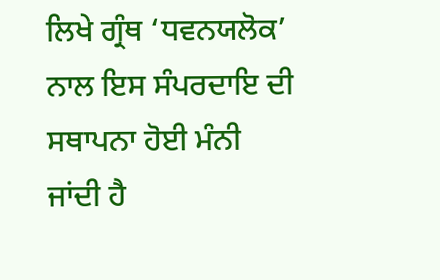ਲਿਖੇ ਗ੍ਰੰਥ ‘ਧਵਨਯਲੋਕ’ ਨਾਲ ਇਸ ਸੰਪਰਦਾਇ ਦੀ ਸਥਾਪਨਾ ਹੋਈ ਮੰਨੀ ਜਾਂਦੀ ਹੈ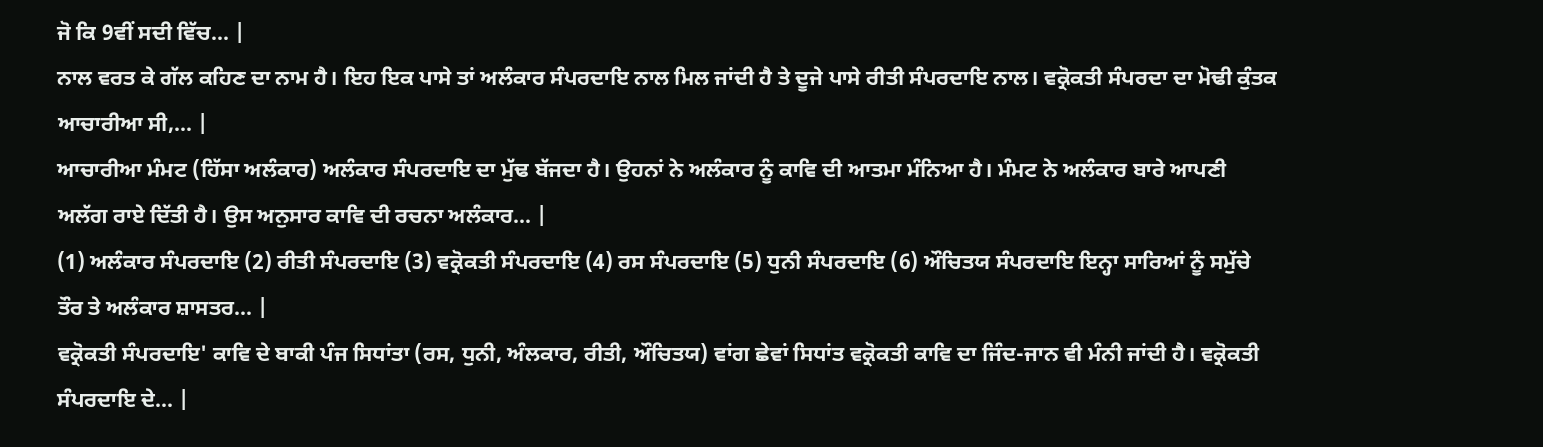ਜੋ ਕਿ 9ਵੀਂ ਸਦੀ ਵਿੱਚ... |
ਨਾਲ ਵਰਤ ਕੇ ਗੱਲ ਕਹਿਣ ਦਾ ਨਾਮ ਹੈ। ਇਹ ਇਕ ਪਾਸੇ ਤਾਂ ਅਲੰਕਾਰ ਸੰਪਰਦਾਇ ਨਾਲ ਮਿਲ ਜਾਂਦੀ ਹੈ ਤੇ ਦੂਜੇ ਪਾਸੇ ਰੀਤੀ ਸੰਪਰਦਾਇ ਨਾਲ। ਵਕ੍ਰੋਕਤੀ ਸੰਪਰਦਾ ਦਾ ਮੋਢੀ ਕੁੰਤਕ ਆਚਾਰੀਆ ਸੀ,... |
ਆਚਾਰੀਆ ਮੰਮਟ (ਹਿੱਸਾ ਅਲੰਕਾਰ) ਅਲੰਕਾਰ ਸੰਪਰਦਾਇ ਦਾ ਮੁੱਢ ਬੱਜਦਾ ਹੈ। ਉਹਨਾਂ ਨੇ ਅਲੰਕਾਰ ਨੂੰ ਕਾਵਿ ਦੀ ਆਤਮਾ ਮੰਨਿਆ ਹੈ। ਮੰਮਟ ਨੇ ਅਲੰਕਾਰ ਬਾਰੇ ਆਪਣੀ ਅਲੱਗ ਰਾਏ ਦਿੱਤੀ ਹੈ। ਉਸ ਅਨੁਸਾਰ ਕਾਵਿ ਦੀ ਰਚਨਾ ਅਲੰਕਾਰ... |
(1) ਅਲੰਕਾਰ ਸੰਪਰਦਾਇ (2) ਰੀਤੀ ਸੰਪਰਦਾਇ (3) ਵਕ੍ਰੋਕਤੀ ਸੰਪਰਦਾਇ (4) ਰਸ ਸੰਪਰਦਾਇ (5) ਧੁਨੀ ਸੰਪਰਦਾਇ (6) ਔਚਿਤਯ ਸੰਪਰਦਾਇ ਇਨ੍ਹਾ ਸਾਰਿਆਂ ਨੂੰ ਸਮੁੱਚੇ ਤੌਰ ਤੇ ਅਲੰਕਾਰ ਸ਼ਾਸਤਰ... |
ਵਕ੍ਰੋਕਤੀ ਸੰਪਰਦਾਇ' ਕਾਵਿ ਦੇ ਬਾਕੀ ਪੰਜ ਸਿਧਾਂਤਾ (ਰਸ, ਧੁਨੀ, ਅੰਲਕਾਰ, ਰੀਤੀ, ਔਚਿਤਯ) ਵਾਂਗ ਛੇਵਾਂ ਸਿਧਾਂਤ ਵਕ੍ਰੋਕਤੀ ਕਾਵਿ ਦਾ ਜਿੰਦ-ਜਾਨ ਵੀ ਮੰਨੀ ਜਾਂਦੀ ਹੈ। ਵਕ੍ਰੋਕਤੀ ਸੰਪਰਦਾਇ ਦੇ... |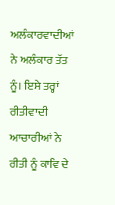ਅਲੰਕਾਰਵਾਦੀਆਂ ਨੇ ਅਲੰਕਾਰ ਤੱਤ ਨੂੰ। ਇਸੇ ਤਰ੍ਹਾਂ ਰੀਤੀਵਾਦੀ ਆਚਾਰੀਆਂ ਨੇ ਰੀਤੀ ਨੂੰ ਕਾਵਿ ਦੇ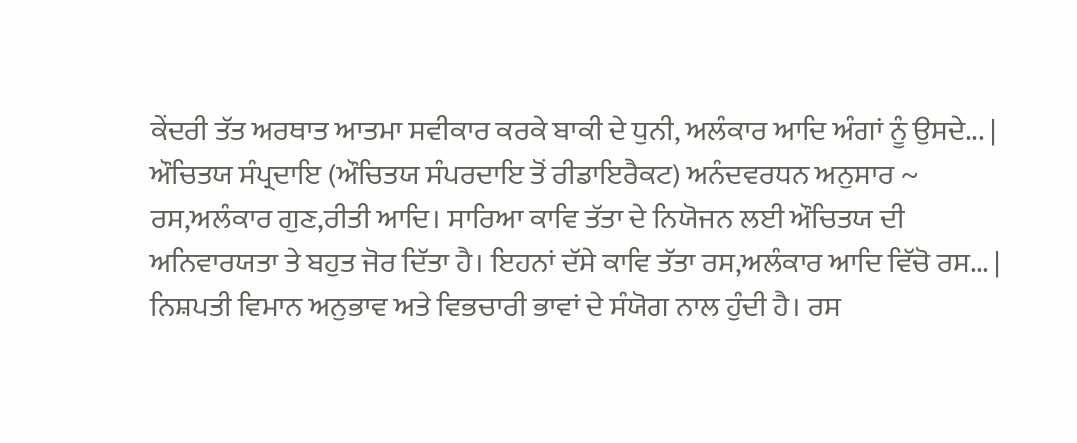ਕੇਂਦਰੀ ਤੱਤ ਅਰਥਾਤ ਆਤਮਾ ਸਵੀਕਾਰ ਕਰਕੇ ਬਾਕੀ ਦੇ ਧੁਨੀ, ਅਲੰਕਾਰ ਆਦਿ ਅੰਗਾਂ ਨੂੰ ਉਸਦੇ... |
ਔਚਿਤਯ ਸੰਪ੍ਰਦਾਇ (ਔਚਿਤਯ ਸੰਪਰਦਾਇ ਤੋਂ ਰੀਡਾਇਰੈਕਟ) ਅਨੰਦਵਰਧਨ ਅਨੁਸਾਰ ~ ਰਸ,ਅਲੰਕਾਰ ਗੁਣ,ਰੀਤੀ ਆਦਿ। ਸਾਰਿਆ ਕਾਵਿ ਤੱਤਾ ਦੇ ਨਿਯੋਜਨ ਲਈ ਔਚਿਤਯ ਦੀ ਅਨਿਵਾਰਯਤਾ ਤੇ ਬਹੁਤ ਜੋਰ ਦਿੱਤਾ ਹੈ। ਇਹਨਾਂ ਦੱਸੇ ਕਾਵਿ ਤੱਤਾ ਰਸ,ਅਲੰਕਾਰ ਆਦਿ ਵਿੱਚੋ ਰਸ... |
ਨਿਸ਼ਪਤੀ ਵਿਮਾਨ ਅਨੁਭਾਵ ਅਤੇ ਵਿਭਚਾਰੀ ਭਾਵਾਂ ਦੇ ਸੰਯੋਗ ਨਾਲ ਹੁੰਦੀ ਹੈ। ਰਸ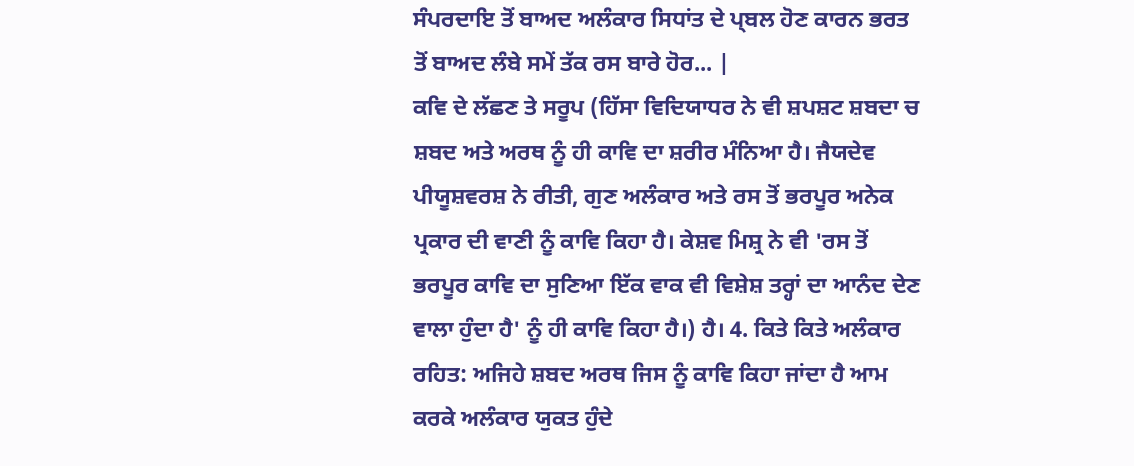ਸੰਪਰਦਾਇ ਤੋਂ ਬਾਅਦ ਅਲੰਕਾਰ ਸਿਧਾਂਤ ਦੇ ਪ੍ਬਲ ਹੋਣ ਕਾਰਨ ਭਰਤ ਤੋਂ ਬਾਅਦ ਲੰਬੇ ਸਮੇਂ ਤੱਕ ਰਸ ਬਾਰੇ ਹੋਰ... |
ਕਵਿ ਦੇ ਲੱਛਣ ਤੇ ਸਰੂਪ (ਹਿੱਸਾ ਵਿਦਿਯਾਧਰ ਨੇ ਵੀ ਸ਼ਪਸ਼ਟ ਸ਼ਬਦਾ ਚ ਸ਼ਬਦ ਅਤੇ ਅਰਥ ਨੂੰ ਹੀ ਕਾਵਿ ਦਾ ਸ਼ਰੀਰ ਮੰਨਿਆ ਹੈ। ਜੈਯਦੇਵ ਪੀਯੂਸ਼ਵਰਸ਼ ਨੇ ਰੀਤੀ, ਗੁਣ ਅਲੰਕਾਰ ਅਤੇ ਰਸ ਤੋਂ ਭਰਪੂਰ ਅਨੇਕ ਪ੍ਰਕਾਰ ਦੀ ਵਾਣੀ ਨੂੰ ਕਾਵਿ ਕਿਹਾ ਹੈ। ਕੇਸ਼ਵ ਮਿਸ਼੍ਰ ਨੇ ਵੀ 'ਰਸ ਤੋਂ ਭਰਪੂਰ ਕਾਵਿ ਦਾ ਸੁਣਿਆ ਇੱਕ ਵਾਕ ਵੀ ਵਿਸ਼ੇਸ਼ ਤਰ੍ਹਾਂ ਦਾ ਆਨੰਦ ਦੇਣ ਵਾਲਾ ਹੁੰਦਾ ਹੈ' ਨੂੰ ਹੀ ਕਾਵਿ ਕਿਹਾ ਹੈ।) ਹੈ। 4. ਕਿਤੇ ਕਿਤੇ ਅਲੰਕਾਰ ਰਹਿਤ: ਅਜਿਹੇ ਸ਼ਬਦ ਅਰਥ ਜਿਸ ਨੂੰ ਕਾਵਿ ਕਿਹਾ ਜਾਂਦਾ ਹੈ ਆਮ ਕਰਕੇ ਅਲੰਕਾਰ ਯੁਕਤ ਹੁੰਦੇ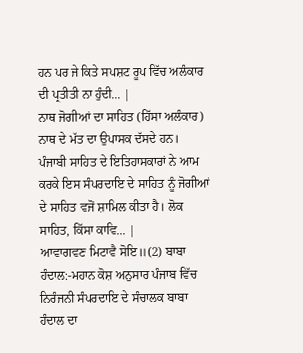ਹਨ ਪਰ ਜੇ ਕਿਤੇ ਸਪਸ਼ਟ ਰੂਪ ਵਿੱਚ ਅਲੰਕਾਰ ਦੀ ਪ੍ਰਤੀਤੀ ਨਾ ਹੁੰਦੀ... |
ਨਾਥ ਜੋਗੀਆਂ ਦਾ ਸਾਹਿਤ (ਹਿੱਸਾ ਅਲੰਕਾਰ) ਨਾਥ ਦੇ ਮੱਤ ਦਾ ਉਪਾਸਕ ਦੱਸਦੇ ਹਨ। ਪੰਜਾਬੀ ਸਾਹਿਤ ਦੇ ਇਤਿਹਾਸਕਾਰਾਂ ਨੇ ਆਮ ਕਰਕੇ ਇਸ ਸੰਪਰਦਾਇ ਦੇ ਸਾਹਿਤ ਨੂੰ ਜੋਗੀਆਂ ਦੇ ਸਾਹਿਤ ਵਜੋਂ ਸ਼ਾਮਿਲ ਕੀਤਾ ਹੈ। ਲੋਕ ਸਾਹਿਤ, ਕਿੱਸਾ ਕਾਵਿ... |
ਆਵਾਗਵਣ ਮਿਟਾਵੈ ਸੋਇ॥(2) ਬਾਬਾ ਹੰਦਾਲ:-ਮਹਾਨ ਕੋਸ਼ ਅਨੁਸਾਰ ਪੰਜਾਬ ਵਿੱਚ ਨਿਰੰਜਨੀ ਸੰਪਰਦਾਇ ਦੇ ਸੰਚਾਲਕ ਬਾਬਾ ਹੰਦਾਲ ਦਾ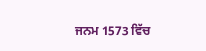ਜਨਮ 1573 ਵਿੱਚ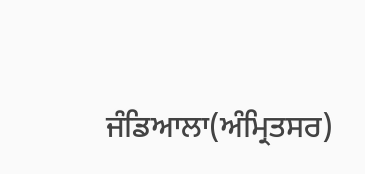ਜੰਡਿਆਲਾ(ਅੰਮ੍ਰਿਤਸਰ)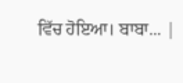ਵਿੱਚ ਹੋਇਆ। ਬਾਬਾ... |